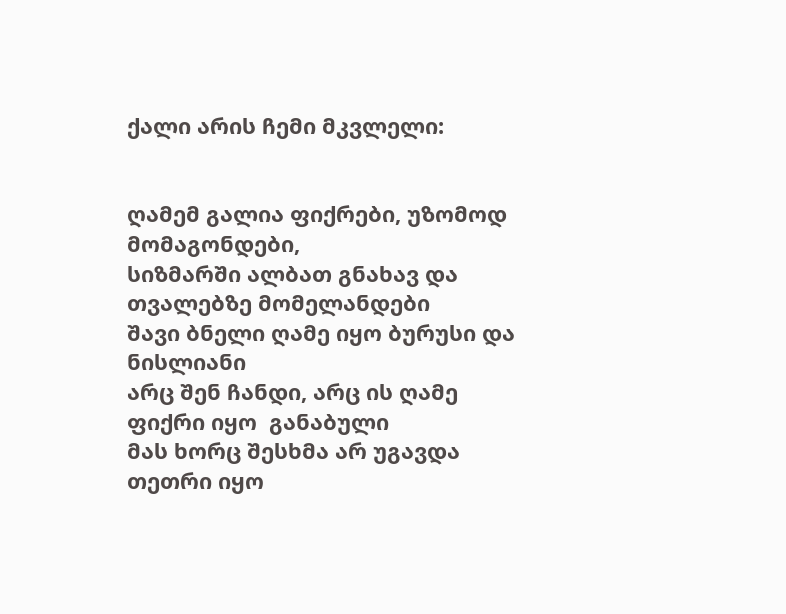ქალი არის ჩემი მკვლელი:


ღამემ გალია ფიქრები, უზომოდ მომაგონდები,
სიზმარში ალბათ გნახავ და თვალებზე მომელანდები
შავი ბნელი ღამე იყო ბურუსი და ნისლიანი
არც შენ ჩანდი, არც ის ღამე  ფიქრი იყო  განაბული
მას ხორც შესხმა არ უგავდა   თეთრი იყო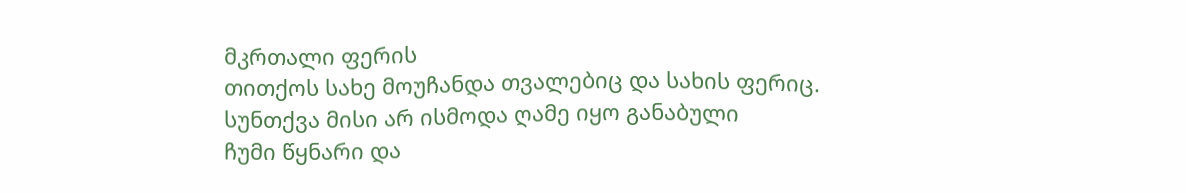მკრთალი ფერის
თითქოს სახე მოუჩანდა თვალებიც და სახის ფერიც.
სუნთქვა მისი არ ისმოდა ღამე იყო განაბული
ჩუმი წყნარი და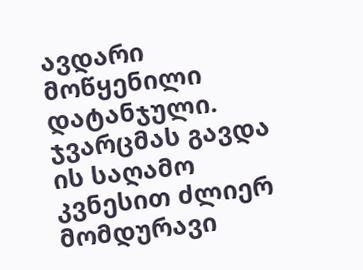ავდარი მოწყენილი დატანჯული.
ჯვარცმას გავდა ის საღამო კვნესით ძლიერ მომდურავი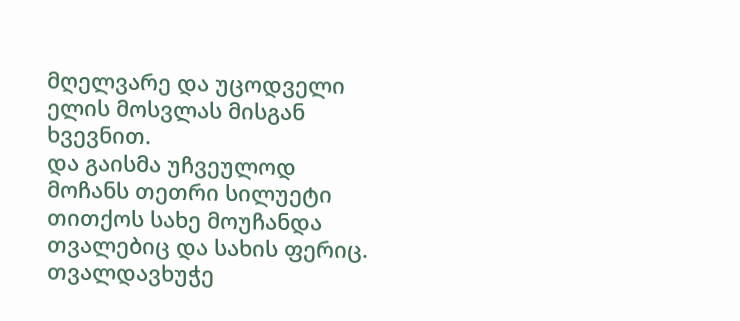მღელვარე და უცოდველი  ელის მოსვლას მისგან ხვევნით.
და გაისმა უჩვეულოდ  მოჩანს თეთრი სილუეტი
თითქოს სახე მოუჩანდა თვალებიც და სახის ფერიც.
თვალდავხუჭე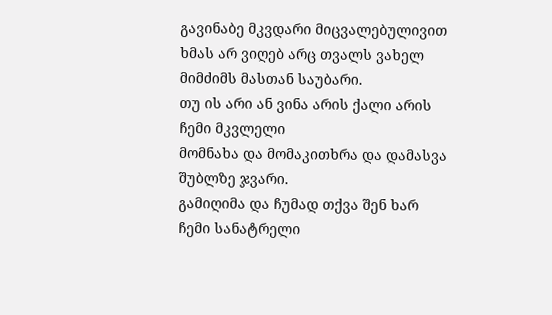გავინაბე მკვდარი მიცვალებულივით
ხმას არ ვიღებ არც თვალს ვახელ მიმძიმს მასთან საუბარი.
თუ ის არი ან ვინა არის ქალი არის ჩემი მკვლელი
მომნახა და მომაკითხრა და დამასვა შუბლზე ჯვარი.
გამიღიმა და ჩუმად თქვა შენ ხარ ჩემი სანატრელი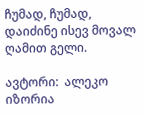ჩუმად, ჩუმად, დაიძინე ისევ მოვალ ღამით გელი.

ავტორი:  ალეკო  იზორია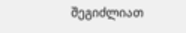შეგიძლიათ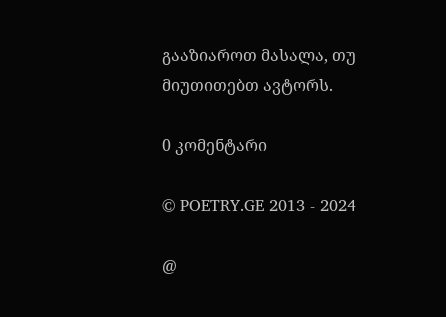გააზიაროთ მასალა, თუ მიუთითებთ ავტორს.

0 კომენტარი

© POETRY.GE 2013 - 2024

@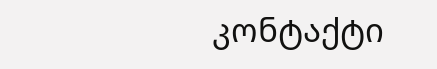კონტაქტი